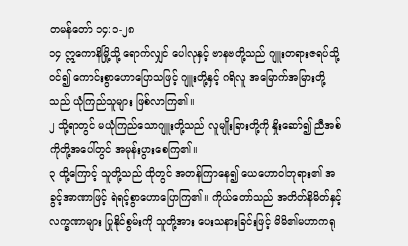တမန်တော် ၁၄:၁-၂၈
၁၄ ဣကောနိမြို့သို့ ရောက်လျှင် ပေါလုနှင့် ဗာနဗတို့သည် ဂျူးတရားဇရပ်သို့ဝင်၍ ကောင်းစွာဟောပြောသဖြင့် ဂျူးတို့နှင့် ဂရိလူ အမြောက်အမြားတို့သည် ယုံကြည်သူများ ဖြစ်လာကြ၏။
၂ သို့ရာတွင် မယုံကြည်သောဂျူးတို့သည် လူမျိုးခြားတို့ကို နှိုးဆော်၍ ညီအစ်ကိုတို့အပေါ်တွင် အမုန်းပွားစေကြ၏။
၃ ထို့ကြောင့် သူတို့သည် ထိုတွင် အတန်ကြာနေ၍ ယေဟောဝါဘုရား၏ အခွင့်အာဏာဖြင့် ရဲရင့်စွာဟောပြောကြ၏။ ကိုယ်တော်သည် အတိတ်နိမိတ်နှင့် လက္ခဏာများ ပြုနိုင်စွမ်းကို သူတို့အား ပေးသနားခြင်းဖြင့် မိမိ၏မဟာကရု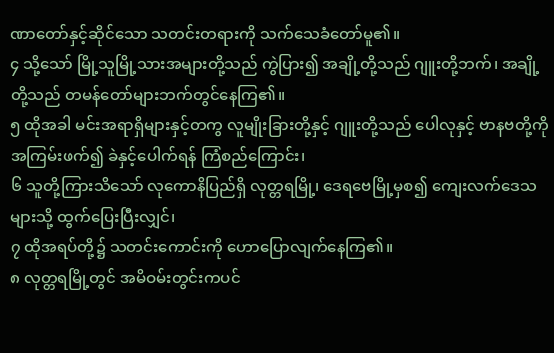ဏာတော်နှင့်ဆိုင်သော သတင်းတရားကို သက်သေခံတော်မူ၏။
၄ သို့သော် မြို့သူမြို့သားအများတို့သည် ကွဲပြား၍ အချို့တို့သည် ဂျူးတို့ဘက်၊ အချို့တို့သည် တမန်တော်များဘက်တွင်နေကြ၏။
၅ ထိုအခါ မင်းအရာရှိများနှင့်တကွ လူမျိုးခြားတို့နှင့် ဂျူးတို့သည် ပေါလုနှင့် ဗာနဗတို့ကို အကြမ်းဖက်၍ ခဲနှင့်ပေါက်ရန် ကြံစည်ကြောင်း၊
၆ သူတို့ကြားသိသော် လုကောနိပြည်ရှိ လုတ္တရမြို့၊ ဒေရဗေမြို့မှစ၍ ကျေးလက်ဒေသများသို့ ထွက်ပြေးပြီးလျှင်၊
၇ ထိုအရပ်တို့၌ သတင်းကောင်းကို ဟောပြောလျက်နေကြ၏။
၈ လုတ္တရမြို့တွင် အမိဝမ်းတွင်းကပင်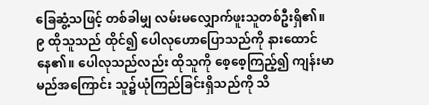ခြေဆွံ့သဖြင့် တစ်ခါမျှ လမ်းမလျှောက်ဖူးသူတစ်ဦးရှိ၏။
၉ ထိုသူသည် ထိုင်၍ ပေါလုဟောပြောသည်ကို နားထောင်နေ၏။ ပေါလုသည်လည်း ထိုသူကို စေ့စေ့ကြည့်၍ ကျန်းမာမည်အကြောင်း သူ၌ယုံကြည်ခြင်းရှိသည်ကို သိ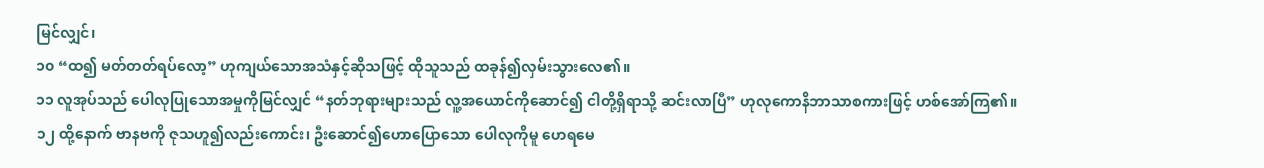မြင်လျှင်၊
၁၀ “ထ၍ မတ်တတ်ရပ်လော့” ဟုကျယ်သောအသံနှင့်ဆိုသဖြင့် ထိုသူသည် ထခုန်၍လှမ်းသွားလေ၏။
၁၁ လူအုပ်သည် ပေါလုပြုသောအမှုကိုမြင်လျှင် “နတ်ဘုရားများသည် လူ့အယောင်ကိုဆောင်၍ ငါတို့ရှိရာသို့ ဆင်းလာပြီ” ဟုလုကောနိဘာသာစကားဖြင့် ဟစ်အော်ကြ၏။
၁၂ ထို့နောက် ဗာနဗကို ဇုသဟူ၍လည်းကောင်း၊ ဦးဆောင်၍ဟောပြောသော ပေါလုကိုမူ ဟေရမေ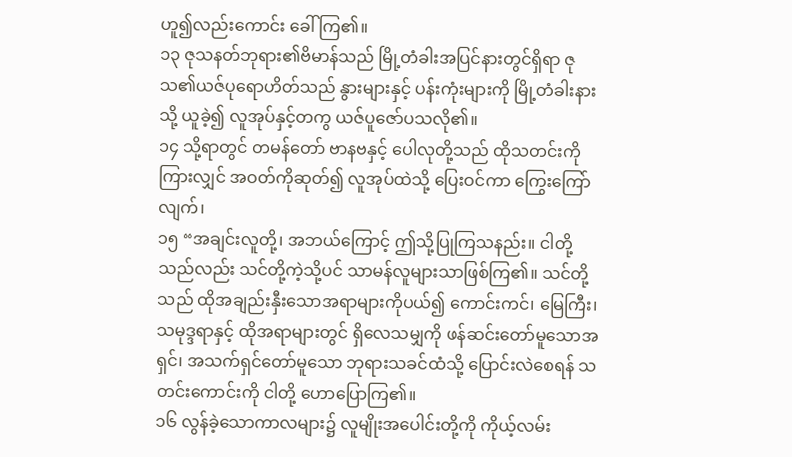ဟူ၍လည်းကောင်း ခေါ်ကြ၏။
၁၃ ဇုသနတ်ဘုရား၏ဗိမာန်သည် မြို့တံခါးအပြင်နားတွင်ရှိရာ ဇုသ၏ယဇ်ပုရောဟိတ်သည် နွားများနှင့် ပန်းကုံးများကို မြို့တံခါးနားသို့ ယူခဲ့၍ လူအုပ်နှင့်တကွ ယဇ်ပူဇော်ပသလို၏။
၁၄ သို့ရာတွင် တမန်တော် ဗာနဗနှင့် ပေါလုတို့သည် ထိုသတင်းကိုကြားလျှင် အဝတ်ကိုဆုတ်၍ လူအုပ်ထဲသို့ ပြေးဝင်ကာ ကြွေးကြော်လျက်၊
၁၅ “အချင်းလူတို့၊ အဘယ်ကြောင့် ဤသို့ပြုကြသနည်း။ ငါတို့သည်လည်း သင်တို့ကဲ့သို့ပင် သာမန်လူများသာဖြစ်ကြ၏။ သင်တို့သည် ထိုအချည်းနှီးသောအရာများကိုပယ်၍ ကောင်းကင်၊ မြေကြီး၊ သမုဒ္ဒရာနှင့် ထိုအရာများတွင် ရှိလေသမျှကို ဖန်ဆင်းတော်မူသောအရှင်၊ အသက်ရှင်တော်မူသော ဘုရားသခင်ထံသို့ ပြောင်းလဲစေရန် သတင်းကောင်းကို ငါတို့ ဟောပြောကြ၏။
၁၆ လွန်ခဲ့သောကာလများ၌ လူမျိုးအပေါင်းတို့ကို ကိုယ့်လမ်း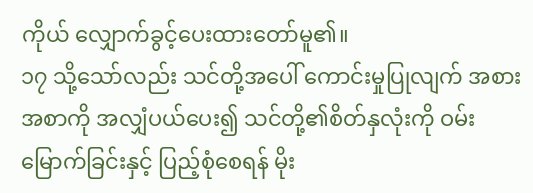ကိုယ် လျှောက်ခွင့်ပေးထားတော်မူ၏။
၁၇ သို့သော်လည်း သင်တို့အပေါ် ကောင်းမှုပြုလျက် အစားအစာကို အလျှံပယ်ပေး၍ သင်တို့၏စိတ်နှလုံးကို ဝမ်းမြောက်ခြင်းနှင့် ပြည့်စုံစေရန် မိုး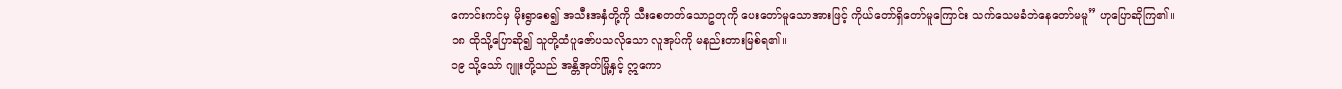ကောင်းကင်မှ မိုးရွာစေ၍ အသီးအနှံတို့ကို သီးစေတတ်သောဥတုကို ပေးတော်မူသောအားဖြင့် ကိုယ်တော်ရှိတော်မူကြောင်း သက်သေမခံဘဲနေတော်မမူ” ဟုပြောဆိုကြ၏။
၁၈ ထိုသို့ပြောဆို၍ သူတို့ထံပူဇော်ပသလိုသော လူအုပ်ကို မနည်းတားမြစ်ရ၏။
၁၉ သို့သော် ဂျူးတို့သည် အန္တိအုတ်မြို့နှင့် ဣကော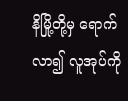နိမြို့တို့မှ ရောက်လာ၍ လူအုပ်ကို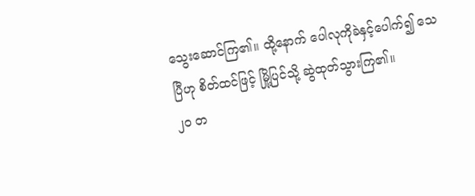သွေးဆောင်ကြ၏။ ထို့နောက် ပေါလုကိုခဲနှင့်ပေါက်၍ သေပြီဟု စိတ်ထင်ဖြင့် မြို့ပြင်သို့ ဆွဲထုတ်သွားကြ၏။
၂၀ တ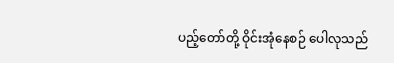ပည့်တော်တို့ ဝိုင်းအုံနေစဉ် ပေါလုသည်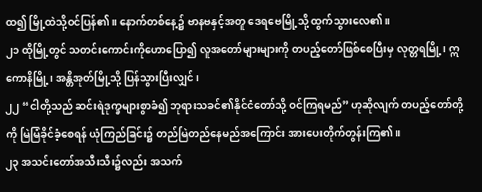ထ၍ မြို့ထဲသို့ဝင်ပြန်၏။ နောက်တစ်နေ့၌ ဗာနဗနှင့်အတူ ဒေရဗေမြို့သို့ ထွက်သွားလေ၏။
၂၁ ထိုမြို့တွင် သတင်းကောင်းကိုဟောပြော၍ လူအတော်များများကို တပည့်တော်ဖြစ်စေပြီးမှ လုတ္တရမြို့၊ ဣကောနိမြို့၊ အန္တိအုတ်မြို့သို့ ပြန်သွားပြီးလျှင်၊
၂၂ “ငါတို့သည် ဆင်းရဲဒုက္ခများစွာခံ၍ ဘုရားသခင်၏နိုင်ငံတော်သို့ ဝင်ကြရမည်” ဟုဆိုလျက် တပည့်တော်တို့ကို မြဲမြံခိုင်ခံ့စေရန် ယုံကြည်ခြင်း၌ တည်မြဲတည်နေမည်အကြောင်း အားပေးတိုက်တွန်းကြ၏။
၂၃ အသင်းတော်အသီးသီး၌လည်း အသက်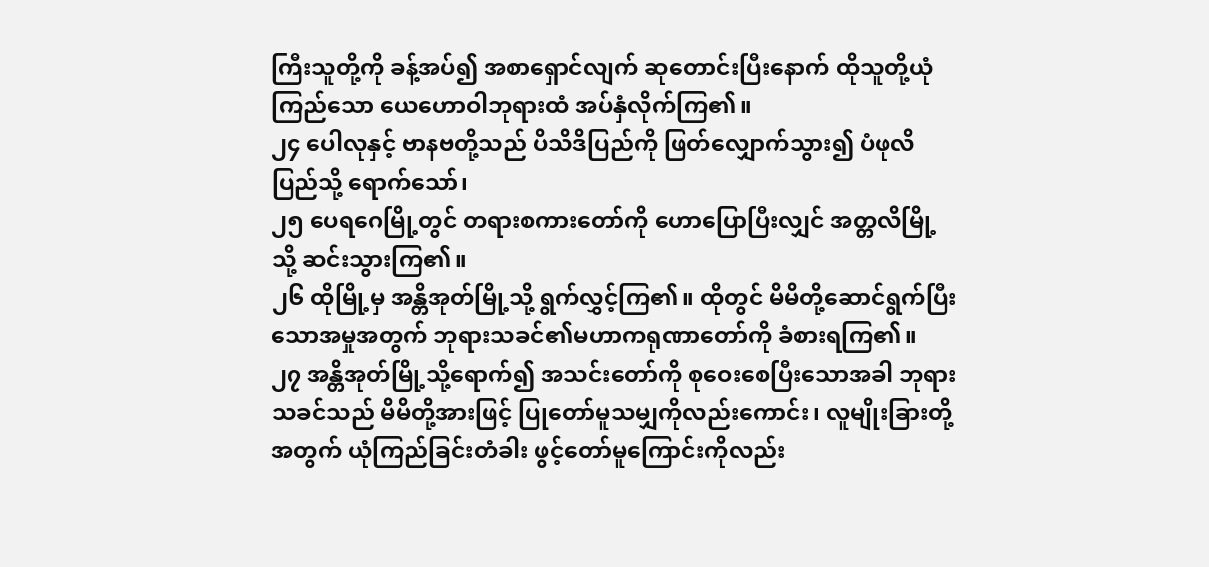ကြီးသူတို့ကို ခန့်အပ်၍ အစာရှောင်လျက် ဆုတောင်းပြီးနောက် ထိုသူတို့ယုံကြည်သော ယေဟောဝါဘုရားထံ အပ်နှံလိုက်ကြ၏။
၂၄ ပေါလုနှင့် ဗာနဗတို့သည် ပိသိဒိပြည်ကို ဖြတ်လျှောက်သွား၍ ပံဖုလိပြည်သို့ ရောက်သော်၊
၂၅ ပေရဂေမြို့တွင် တရားစကားတော်ကို ဟောပြောပြီးလျှင် အတ္တလိမြို့သို့ ဆင်းသွားကြ၏။
၂၆ ထိုမြို့မှ အန္တိအုတ်မြို့သို့ ရွက်လွှင့်ကြ၏။ ထိုတွင် မိမိတို့ဆောင်ရွက်ပြီးသောအမှုအတွက် ဘုရားသခင်၏မဟာကရုဏာတော်ကို ခံစားရကြ၏။
၂၇ အန္တိအုတ်မြို့သို့ရောက်၍ အသင်းတော်ကို စုဝေးစေပြီးသောအခါ ဘုရားသခင်သည် မိမိတို့အားဖြင့် ပြုတော်မူသမျှကိုလည်းကောင်း၊ လူမျိုးခြားတို့အတွက် ယုံကြည်ခြင်းတံခါး ဖွင့်တော်မူကြောင်းကိုလည်း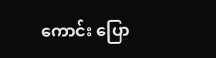ကောင်း ပြော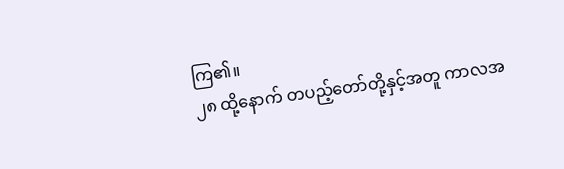ကြ၏။
၂၈ ထို့နောက် တပည့်တော်တို့နှင့်အတူ ကာလအ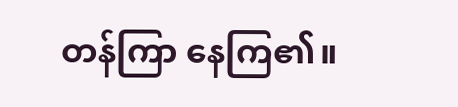တန်ကြာ နေကြ၏။